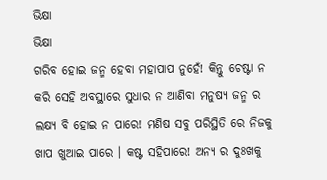ଭିକ୍ଷା
ଭିକ୍ଷା
ଗରିବ ହୋଇ ଜନ୍ମ ହେବା ମହାପାପ ନୁହେଁ! କିନ୍ତୁ ଚେଷ୍ଟା ନ କରି ସେହି ଅବସ୍ଥାରେ ସୁଧାର ନ ଆଣିବା ମନୁଷ୍ୟ ଜନ୍ମ ର ଲକ୍ଷ୍ୟ ବି ହୋଇ ନ ପାରେ! ମଣିଷ ସବୁ ପରିସ୍ଥିତି ରେ ନିଜକୁ ଖାପ ଖୁଆଇ ପାରେ । କଷ୍ଟ ସହିପାରେ! ଅନ୍ୟ ର ଦୁଃଖକୁ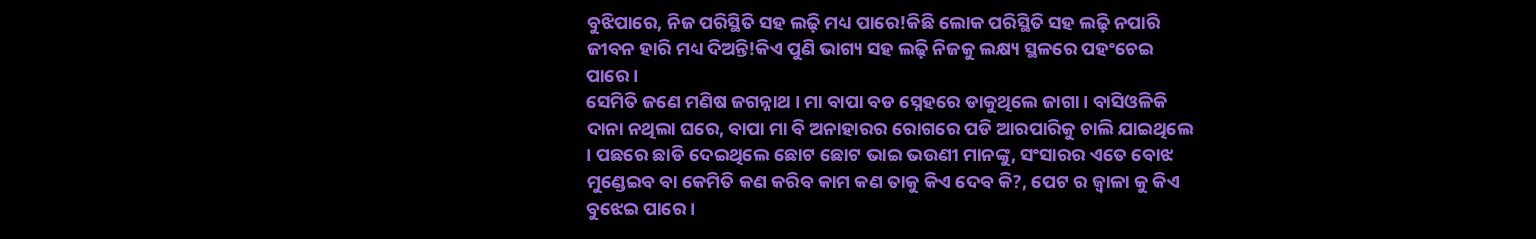ବୁଝିପାରେ, ନିଜ ପରିସ୍ଥିତି ସହ ଲଢ଼ି ମଧ୍ୟ ପାରେ!କିଛି ଲୋକ ପରିସ୍ଥିତି ସହ ଲଢ଼ି ନପାରି ଜୀବନ ହାରି ମଧ୍ୟ ଦିଅନ୍ତି!କିଏ ପୁଣି ଭାଗ୍ୟ ସହ ଲଢ଼ି ନିଜକୁ ଲକ୍ଷ୍ୟ ସ୍ଥଳରେ ପହଂଚେଇ ପାରେ ।
ସେମିତି ଜଣେ ମଣିଷ ଜଗନ୍ନାଥ । ମା ବାପା ବଡ ସ୍ନେହରେ ଡାକୁଥିଲେ ଜାଗା । ବାସିଓଳିକି ଦାନା ନଥିଲା ଘରେ, ବାପା ମା ବି ଅନାହାରର ରୋଗରେ ପଡି ଆରପାରିକୁ ଚାଲି ଯାଇଥିଲେ । ପଛରେ ଛାଡି ଦେଇଥିଲେ ଛୋଟ ଛୋଟ ଭାଇ ଭଉଣୀ ମାନଙ୍କୁ, ସଂସାରର ଏତେ ବୋଝ ମୁଣ୍ଡେଇବ ବା କେମିତି କଣ କରିବ କାମ କଣ ତାକୁ କିଏ ଦେବ କି?, ପେଟ ର ଜ୍ୱାଳା କୁ କିଏ ବୁଝେଇ ପାରେ ।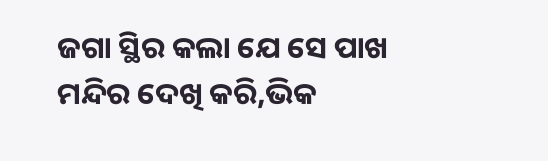ଜଗା ସ୍ଥିର କଲା ଯେ ସେ ପାଖ ମନ୍ଦିର ଦେଖି କରି,ଭିକ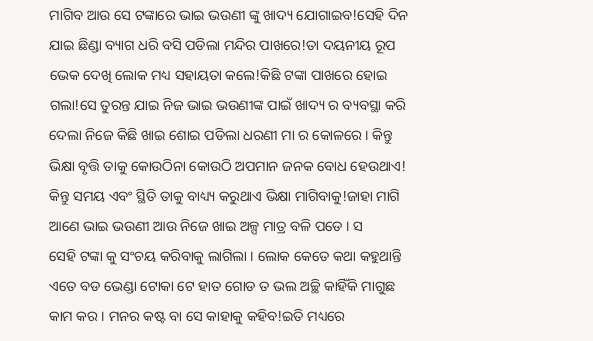ମାଗିବ ଆଉ ସେ ଟଙ୍କାରେ ଭାଇ ଭଉଣୀ ଙ୍କୁ ଖାଦ୍ୟ ଯୋଗାଇବ!ସେହି ଦିନ ଯାଇ ଛିଣ୍ଡା ବ୍ୟାଗ ଧରି ବସି ପଡିଲା ମନ୍ଦିର ପାଖରେ!ତା ଦୟନୀୟ ରୂପ ଭେକ ଦେଖି ଲୋକ ମଧ୍ୟ ସହାୟତା କଲେ!କିଛି ଟଙ୍କା ପାଖରେ ହୋଇ ଗଲା!ସେ ତୁରନ୍ତ ଯାଇ ନିଜ ଭାଇ ଭଉଣୀଙ୍କ ପାଇଁ ଖାଦ୍ୟ ର ବ୍ୟବସ୍ଥା କରି ଦେଲା ନିଜେ କିଛି ଖାଇ ଶୋଇ ପଡିଲା ଧରଣୀ ମା ର କୋଳରେ । କିନ୍ତୁ ଭିକ୍ଷା ବୃତ୍ତି ତାକୁ କୋଉଠିନା କୋଉଠି ଅପମାନ ଜନକ ବୋଧ ହେଉଥାଏ! କିନ୍ତୁ ସମୟ ଏବଂ ସ୍ଥିତି ତାକୁ ବାଧ୍ୟ୍ୟ କରୁଥାଏ ଭିକ୍ଷା ମାଗିବାକୁ!ଜାହା ମାଗି ଆଣେ ଭାଇ ଭଉଣୀ ଆଉ ନିଜେ ଖାଇ ଅଳ୍ପ ମାତ୍ର ବଳି ପଡେ । ସ
ସେହି ଟଙ୍କା କୁ ସଂଚୟ କରିବାକୁ ଲାଗିଲା । ଲୋକ କେତେ କଥା କହୁଥାନ୍ତି ଏତେ ବଡ ଭେଣ୍ଡା ଟୋକା ଟେ ହାତ ଗୋଡ ତ ଭଲ ଅଚ୍ଛି କାହିଁକି ମାଗୁଛ କାମ କର । ମନର କଷ୍ଟ ବା ସେ କାହାକୁ କହିବ!ଇତି ମଧ୍ୟରେ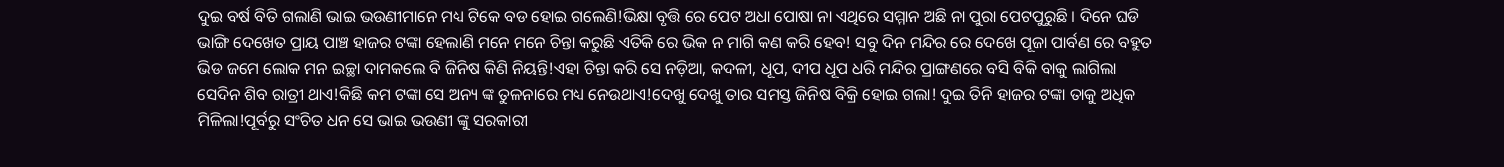ଦୁଇ ବର୍ଷ ବିତି ଗଲାଣି ଭାଇ ଭଉଣୀମାନେ ମଧ୍ୟ ଟିକେ ବଡ ହୋଇ ଗଲେଣି!ଭିକ୍ଷା ବୃତ୍ତି ରେ ପେଟ ଅଧା ପୋଷା ନା ଏଥିରେ ସମ୍ମାନ ଅଛି ନା ପୁରା ପେଟପୁରୁଛି । ଦିନେ ଘଡି ଭାଙ୍ଗି ଦେଖେତ ପ୍ରାୟ ପାଞ୍ଚ ହାଜର ଟଙ୍କା ହେଲାଣି ମନେ ମନେ ଚିନ୍ତା କରୁଛି ଏତିକି ରେ ଭିକ ନ ମାଗି କଣ କରି ହେବ! ସବୁ ଦିନ ମନ୍ଦିର ରେ ଦେଖେ ପୂଜା ପାର୍ବଣ ରେ ବହୁତ ଭିଡ ଜମେ ଲୋକ ମନ ଇଚ୍ଛା ଦାମକଲେ ବି ଜିନିଷ କିଣି ନିୟନ୍ତି!ଏହା ଚିନ୍ତା କରି ସେ ନଡ଼ିଆ, କଦଳୀ, ଧୂପ, ଦୀପ ଧୂପ ଧରି ମନ୍ଦିର ପ୍ରାଙ୍ଗଣରେ ବସି ବିକି ବାକୁ ଲାଗିଲା ସେଦିନ ଶିବ ରାତ୍ରୀ ଥାଏ!କିଛି କମ ଟଙ୍କା ସେ ଅନ୍ୟ ଙ୍କ ତୁଳନାରେ ମଧ୍ୟ ନେଉଥାଏ!ଦେଖୁ ଦେଖୁ ତାର ସମସ୍ତ ଜିନିଷ ବିକ୍ରି ହୋଇ ଗଲା! ଦୁଇ ତିନି ହାଜର ଟଙ୍କା ତାକୁ ଅଧିକ ମିଳିଲା!ପୂର୍ବରୁ ସଂଚିତ ଧନ ସେ ଭାଇ ଭଉଣୀ ଙ୍କୁ ସରକାରୀ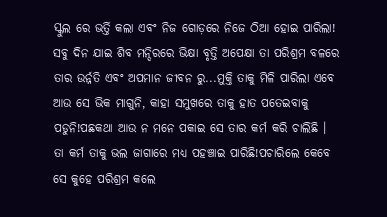ସ୍କୁଲ ରେ ଭର୍ତ୍ତି କଲା ଏବଂ ନିଜ ଗୋଡ଼ରେ ନିଜେ ଠିଆ ହୋଇ ପାରିଲା! ସବୁ ଦିନ ଯାଇ ଶିବ ମନ୍ଦିରରେ ଭିକ୍ଷା ବୃତ୍ତି ଅପେକ୍ଷା ତା ପରିଶ୍ରମ ବଳରେ ତାର ଉର୍ନ୍ନତି ଏବଂ ଅପମାନ ଜୀବନ ରୁ...ମୁକ୍ତି ତାକୁ ମିଳି ପାରିଲା ଏବେ ଆଉ ସେ ଭିକ ମାଗୁନି, କାହା ସମୁଖରେ ତାକୁ ହାତ ପତେଇବାକୁ ପଡୁନି!ପଛକଥା ଆଉ ନ ମନେ ପକାଇ ସେ ତାର କର୍ମ କରି ଚାଲିଛି । ତା କର୍ମ ତାକୁ ଭଲ ଜାଗାରେ ମଧ୍ୟ ପହଞ୍ଚାଇ ପାରିଛି!ପଚାରିଲେ କେବେ ସେ କୁହେ ପରିଶ୍ରମ କଲେ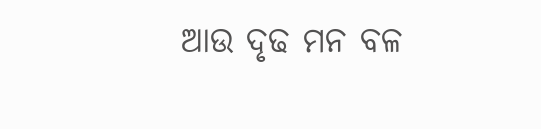ଆଉ ଦୃଢ ମନ ବଳ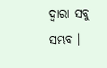ଦ୍ଵାରା ସବୁ ସମ୍ଭବ ।